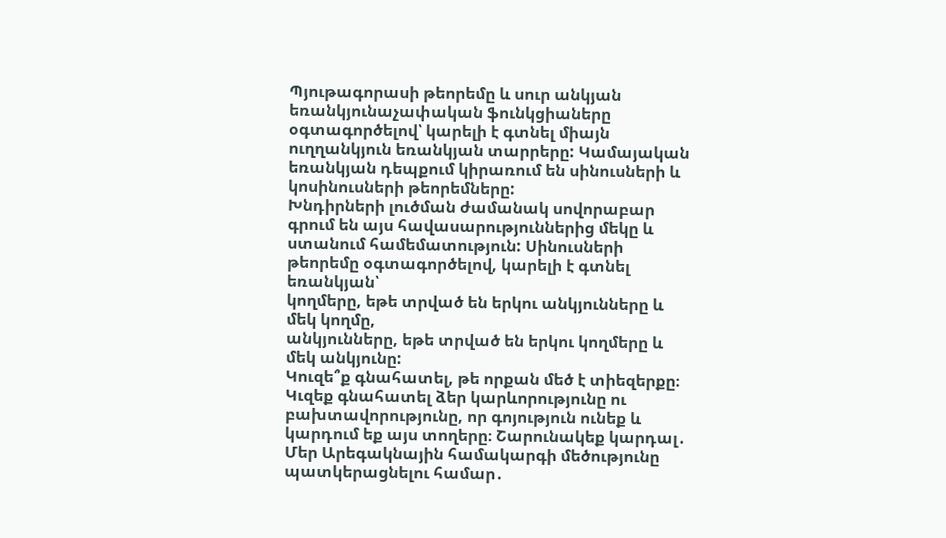Պյութագորասի թեորեմը և սուր անկյան եռանկյունաչափական ֆունկցիաները օգտագործելով՝ կարելի է գտնել միայն ուղղանկյուն եռանկյան տարրերը: Կամայական եռանկյան դեպքում կիրառում են սինուսների և կոսինուսների թեորեմները:
Խնդիրների լուծման ժամանակ սովորաբար գրում են այս հավասարություններից մեկը և ստանում համեմատություն: Սինուսների թեորեմը օգտագործելով, կարելի է գտնել եռանկյան՝
կողմերը, եթե տրված են երկու անկյունները և մեկ կողմը,
անկյունները, եթե տրված են երկու կողմերը և մեկ անկյունը:
Կուզե՞ք գնահատել, թե որքան մեծ է տիեզերքը։ Կւզեք գնահատել ձեր կարևորությունը ու բախտավորությունը, որ գոյություն ունեք և կարդում եք այս տողերը։ Շարունակեք կարդալ․
Մեր Արեգակնային համակարգի մեծությունը պատկերացնելու համար․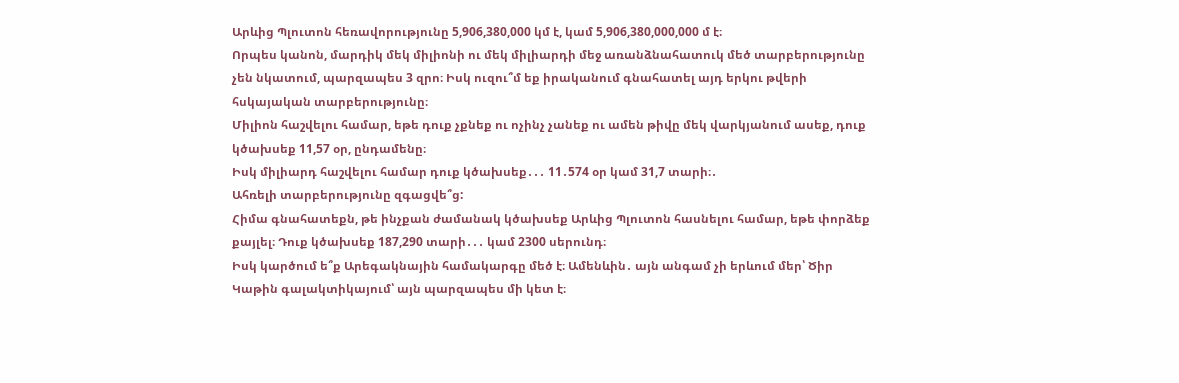Արևից Պլուտոն հեռավորությունը 5,906,380,000 կմ է, կամ 5,906,380,000,000 մ է։
Որպես կանոն, մարդիկ մեկ միլիոնի ու մեկ միլիարդի մեջ առանձնահատուկ մեծ տարբերությունը չեն նկատում, պարզապես 3 զրո։ Իսկ ուզու՞մ եք իրականում գնահատել այդ երկու թվերի հսկայական տարբերությունը։
Միլիոն հաշվելու համար, եթե դուք չքնեք ու ոչինչ չանեք ու ամեն թիվը մեկ վարկյանում ասեք, դուք կծախսեք 11,57 օր, ընդամենը։
Իսկ միլիարդ հաշվելու համար դուք կծախսեք․․․ 11․574 օր կամ 31,7 տարի։․
Ահռելի տարբերությունը զգացվե՞ց:
Հիմա գնահատեքն, թե ինչքան ժամանակ կծախսեք Արևից Պլուտոն հասնելու համար, եթե փորձեք քայլել։ Դուք կծախսեք 187,290 տարի․․․ կամ 2300 սերունդ։
Իսկ կարծում ե՞ք Արեգակնային համակարգը մեծ է։ Ամենևին․ այն անգամ չի երևում մեր՝ Ծիր Կաթին գալակտիկայում՝ այն պարզապես մի կետ է։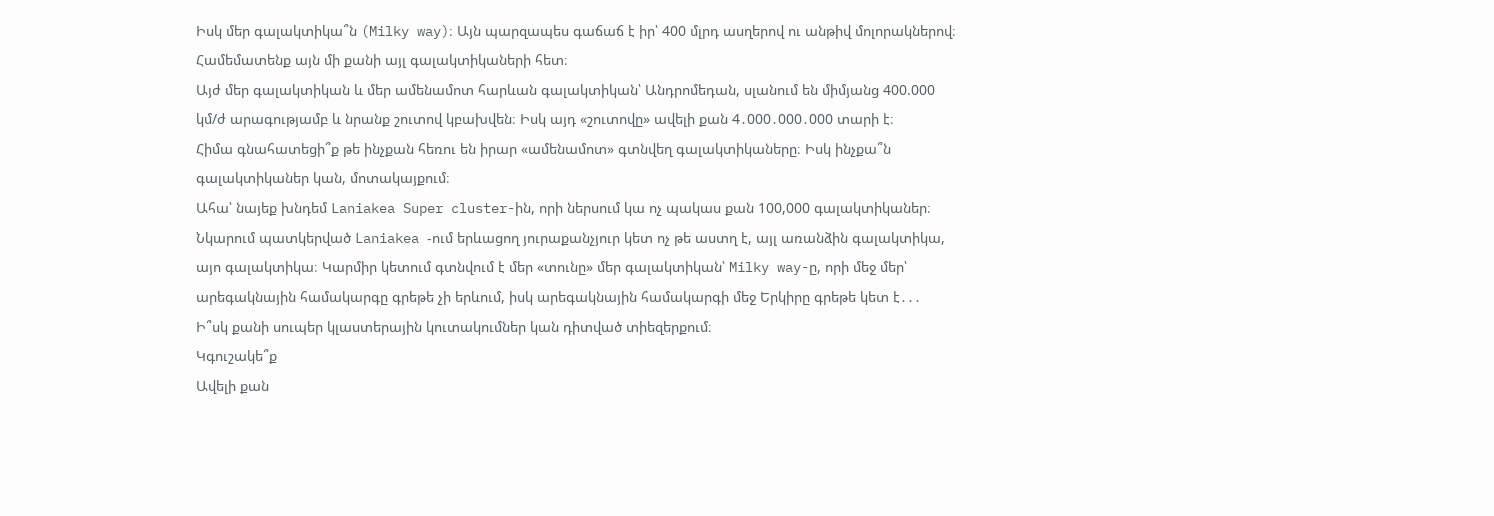Իսկ մեր գալակտիկա՞ն (Milky way)։ Այն պարզապես գաճաճ է իր՝ 400 մլրդ ասղերով ու անթիվ մոլորակներով։ Համեմատենք այն մի քանի այլ գալակտիկաների հետ։
Այժ մեր գալակտիկան և մեր ամենամոտ հարևան գալակտիկան՝ Անդրոմեդան, սլանում են միմյանց 400.000 կմ/ժ արագությամբ և նրանք շուտով կբախվեն։ Իսկ այդ «շուտովը» ավելի քան 4․000․000․000 տարի է։
Հիմա գնահատեցի՞ք թե ինչքան հեռու են իրար «ամենամոտ» գտնվեղ գալակտիկաները։ Իսկ ինչքա՞ն գալակտիկաներ կան, մոտակայքում։
Ահա՝ նայեք խնդեմ Laniakea Super cluster-ին, որի ներսում կա ոչ պակաս քան 100,000 գալակտիկաներ։ Նկարում պատկերված Laniakea -ում երևացող յուրաքանչյուր կետ ոչ թե աստղ է, այլ առանձին գալակտիկա, այո գալակտիկա։ Կարմիր կետում գտնվում է մեր «տունը» մեր գալակտիկան՝ Milky way-ը, որի մեջ մեր՝ արեգակնային համակարգը գրեթե չի երևում, իսկ արեգակնային համակարգի մեջ Երկիրը գրեթե կետ է․․․
Ի՞սկ քանի սուպեր կլաստերային կուտակումներ կան դիտված տիեզերքում։
Կգուշակե՞ք
Ավելի քան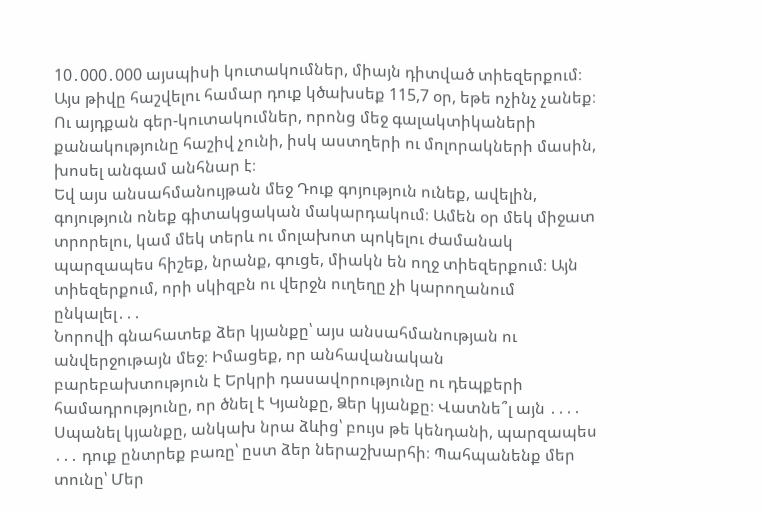10․000․000 այսպիսի կուտակումներ, միայն դիտված տիեզերքում։
Այս թիվը հաշվելու համար դուք կծախսեք 115,7 օր, եթե ոչինչ չանեք։ Ու այդքան գեր-կուտակումներ, որոնց մեջ գալակտիկաների քանակությունը հաշիվ չունի, իսկ աստղերի ու մոլորակների մասին, խոսել անգամ անհնար է։
Եվ այս անսահմանույթան մեջ Դուք գոյություն ունեք, ավելին, գոյություն ոնեք գիտակցական մակարդակում։ Ամեն օր մեկ միջատ տրորելու, կամ մեկ տերև ու մոլախոտ պոկելու ժամանակ պարզապես հիշեք, նրանք, գուցե, միակն են ողջ տիեզերքում։ Այն տիեզերքում, որի սկիզբն ու վերջն ուղեղը չի կարողանում ընկալել․․․
Նորովի գնահատեք ձեր կյանքը՝ այս անսահմանության ու անվերջութայն մեջ։ Իմացեք, որ անհավանական բարեբախտություն է Երկրի դասավորությունը ու դեպքերի համադրությունը, որ ծնել է Կյանքը, Ձեր կյանքը։ Վատնե՞լ այն ․․․․
Սպանել կյանքը, անկախ նրա ձևից՝ բույս թե կենդանի, պարզապես ․․․ դուք ընտրեք բառը՝ ըստ ձեր ներաշխարհի։ Պահպանենք մեր տունը՝ Մեր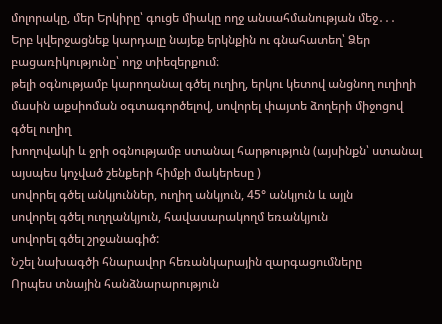մոլորակը, մեր Երկիրը՝ գուցե միակը ողջ անսահմանության մեջ․․․
Երբ կվերջացնեք կարդալը նայեք երկնքին ու գնահատեղ՝ Ձեր բացառիկությունը՝ ողջ տիեզերքում։
թելի օգնությամբ կարողանալ գծել ուղիղ, երկու կետով անցնող ուղիղի մասին աքսիոման օգտագործելով, սովորել փայտե ձողերի միջոցով գծել ուղիղ
խողովակի և ջրի օգնությամբ ստանալ հարթություն (այսինքն՝ ստանալ այսպես կոչված շենքերի հիմքի մակերեսը )
սովորել գծել անկյուններ, ուղիղ անկյուն, 45° անկյուն և այլն
սովորել գծել ուղղանկյուն, հավասարակողմ եռանկյուն
սովորել գծել շրջանագիծ:
Նշել նախագծի հնարավոր հեռանկարային զարգացումները
Որպես տնային հանձնարարություն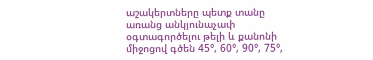աշակերտները պետք տանը առանց անկյունաչափ օգտագործելու թելի և քանոնի միջոցով գծեն 45°, 60°, 90°, 75°,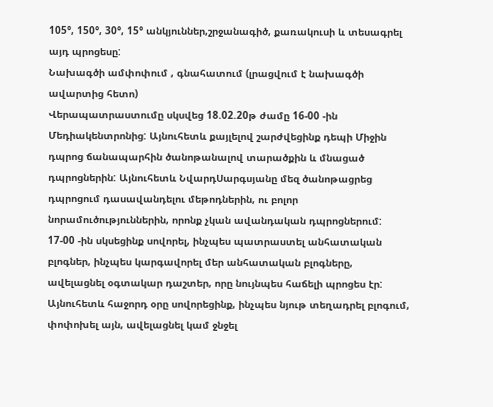105°, 150°, 30°, 15° անկյուններ,շրջանագիծ, քառակուսի և տեսագրել այդ պրոցեսը:
Նախագծի ամփոփում , գնահատում (լրացվում է նախագծի ավարտից հետո)
Վերապատրաստումը սկսվեց 18.02.20թ ժամը 16-00 -ին Մեդիակենտրոնից: Այնուհետև քայլելով շարժվեցինք դեպի Միջին դպրոց ճանապարհին ծանոթանալով տարածքին և մնացած դպրոցներին: Այնուհետև ՆվարդՍարգսյանը մեզ ծանոթացրեց դպրոցում դասավանդելու մեթոդներին, ու բոլոր նորամուծություններին, որոնք չկան ավանդական դպրոցներում:
17-00 -ին սկսեցինք սովորել, ինչպես պատրաստել անհատական բլոգներ, ինչպես կարգավորել մեր անհատական բլոգները, ավելացնել օգտակար դաշտեր, որը նույնպես հաճելի պրոցես էր:
Այնուհետև հաջորդ օրը սովորեցինք, ինչպես նյութ տեղադրել բլոգում, փոփոխել այն, ավելացնել կամ ջնջել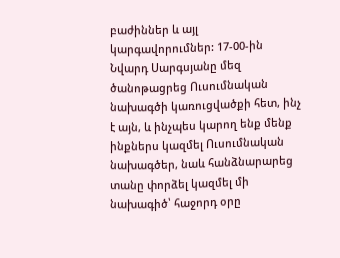բաժիններ և այլ կարգավորումներ: 17-00-ին Նվարդ Սարգսյանը մեզ ծանոթացրեց Ուսումնական նախագծի կառուցվածքի հետ, ինչ է այն, և ինչպես կարող ենք մենք ինքներս կազմել Ուսումնական նախագծեր, նաև հանձնարարեց տանը փորձել կազմել մի նախագիծ՝ հաջորդ օրը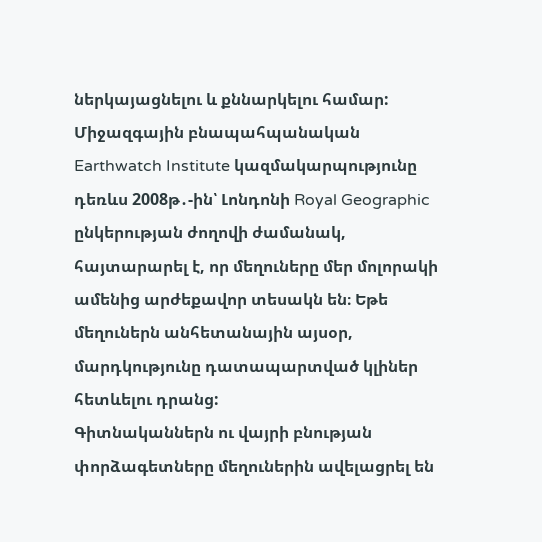ներկայացնելու և քննարկելու համար:
Միջազգային բնապահպանական Earthwatch Institute կազմակարպությունը դեռևս 2008թ․-ին՝ Լոնդոնի Royal Geographic ընկերության ժողովի ժամանակ, հայտարարել է, որ մեղուները մեր մոլորակի ամենից արժեքավոր տեսակն են։ Եթե մեղուներն անհետանային այսօր, մարդկությունը դատապարտված կլիներ հետևելու դրանց:
Գիտնականներն ու վայրի բնության փորձագետները մեղուներին ավելացրել են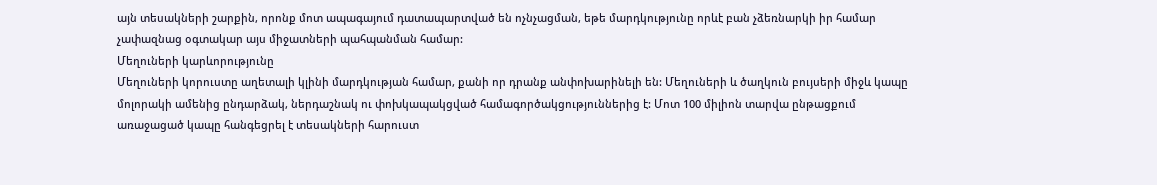այն տեսակների շարքին, որոնք մոտ ապագայում դատապարտված են ոչնչացման, եթե մարդկությունը որևէ բան չձեռնարկի իր համար չափազնաց օգտակար այս միջատների պահպանման համար:
Մեղուների կարևորությունը
Մեղուների կորուստը աղետալի կլինի մարդկության համար, քանի որ դրանք անփոխարինելի են: Մեղուների և ծաղկուն բույսերի միջև կապը մոլորակի ամենից ընդարձակ, ներդաշնակ ու փոխկապակցված համագործակցություններից է: Մոտ 100 միլիոն տարվա ընթացքում առաջացած կապը հանգեցրել է տեսակների հարուստ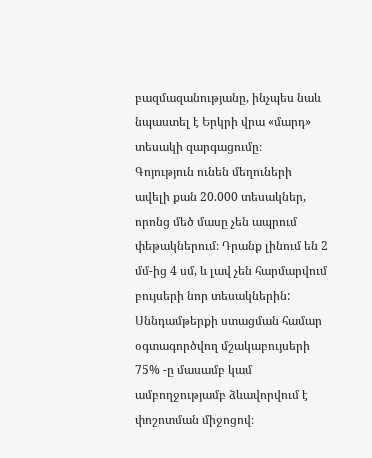բազմազանությանը, ինչպես նաև նպաստել է Երկրի վրա «մարդ» տեսակի զարգացումը։
Գոյություն ունեն մեղուների ավելի քան 20.000 տեսակներ, որոնց մեծ մասը չեն ապրում փեթակներում։ Դրանք լինում են 2 մմ-ից 4 սմ, և լավ չեն հարմարվում բույսերի նոր տեսակներին:
Սննդամթերքի ստացման համար օգտագործվող մշակաբույսերի 75% -ը մասամբ կամ ամբողջությամբ ձևավորվում է փոշոտման միջոցով։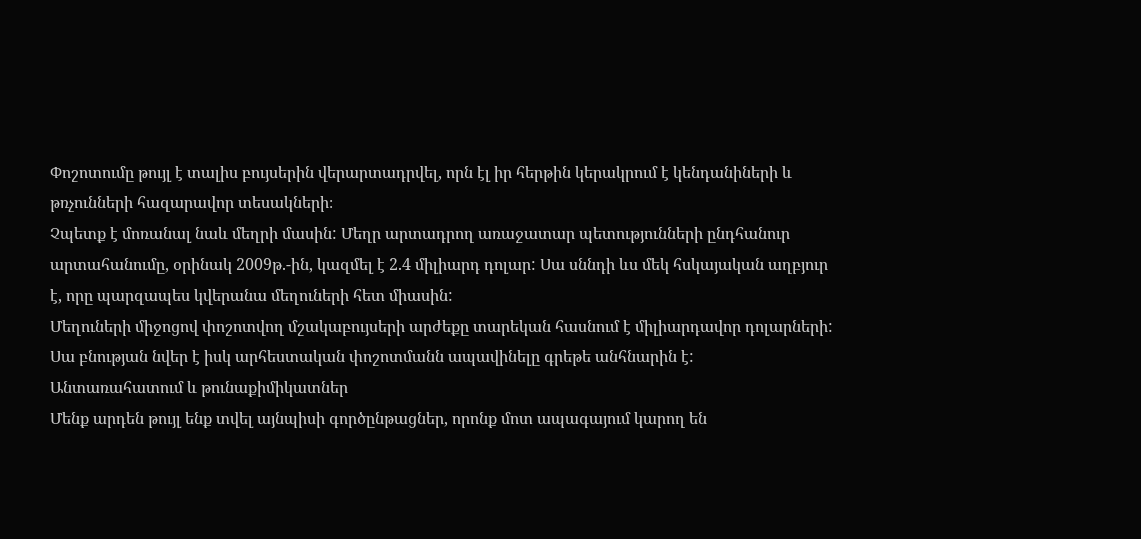Փոշոտումը թույլ է տալիս բույսերին վերարտադրվել, որն էլ իր հերթին կերակրում է կենդանիների և թռչունների հազարավոր տեսակների։
Չպետք է մոռանալ նաև մեղրի մասին: Մեղր արտադրող առաջատար պետությունների ընդհանուր արտահանումը, օրինակ 2009թ.-ին, կազմել է 2.4 միլիարդ դոլար: Սա սննդի ևս մեկ հսկայական աղբյուր է, որը պարզապես կվերանա մեղուների հետ միասին:
Մեղուների միջոցով փոշոտվող մշակաբույսերի արժեքը տարեկան հասնում է միլիարդավոր դոլարների: Սա բնության նվեր է իսկ արհեստական փոշոտմանն ապավինելը գրեթե անհնարին է:
Անտառահատում և թունաքիմիկատներ
Մենք արդեն թույլ ենք տվել այնպիսի գործընթացներ, որոնք մոտ ապագայում կարող են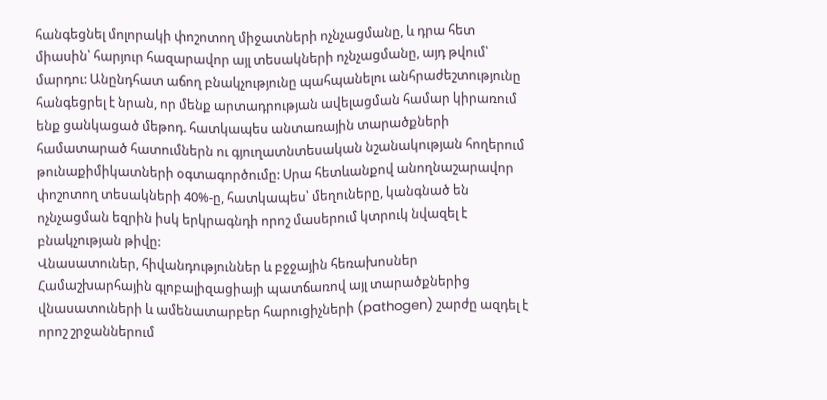հանգեցնել մոլորակի փոշոտող միջատների ոչնչացմանը, և դրա հետ միասին՝ հարյուր հազարավոր այլ տեսակների ոչնչացմանը, այդ թվում՝ մարդու: Անընդհատ աճող բնակչությունը պահպանելու անհրաժեշտությունը հանգեցրել է նրան, որ մենք արտադրության ավելացման համար կիրառում ենք ցանկացած մեթոդ. հատկապես անտառային տարածքների համատարած հատումներն ու գյուղատնտեսական նշանակության հողերում թունաքիմիկատների օգտագործումը: Սրա հետևանքով անողնաշարավոր փոշոտող տեսակների 40%-ը, հատկապես՝ մեղուները, կանգնած են ոչնչացման եզրին իսկ երկրագնդի որոշ մասերում կտրուկ նվազել է բնակչության թիվը:
Վնասատուներ, հիվանդություններ և բջջային հեռախոսներ
Համաշխարհային գլոբալիզացիայի պատճառով այլ տարածքներից վնասատուների և ամենատարբեր հարուցիչների (pathogen) շարժը ազդել է որոշ շրջաններում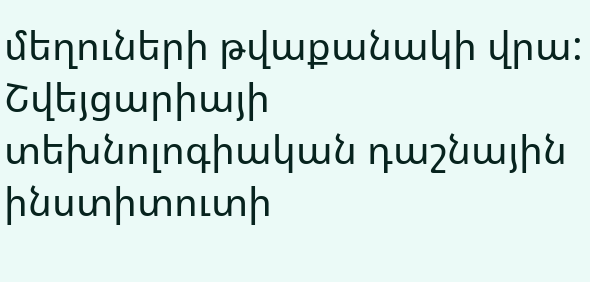մեղուների թվաքանակի վրա:
Շվեյցարիայի տեխնոլոգիական դաշնային ինստիտուտի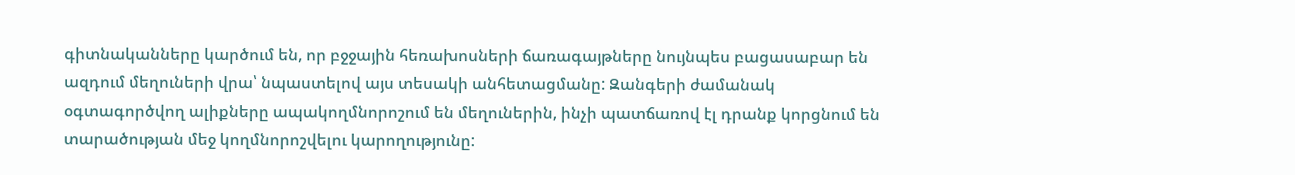գիտնականները կարծում են, որ բջջային հեռախոսների ճառագայթները նույնպես բացասաբար են ազդում մեղուների վրա՝ նպաստելով այս տեսակի անհետացմանը: Զանգերի ժամանակ օգտագործվող ալիքները ապակողմնորոշում են մեղուներին, ինչի պատճառով էլ դրանք կորցնում են տարածության մեջ կողմնորոշվելու կարողությունը: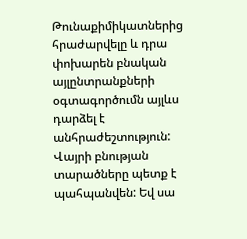Թունաքիմիկատներից հրաժարվելը և դրա փոխարեն բնական այլընտրանքների օգտագործումն այլևս դարձել է անհրաժեշտություն: Վայրի բնության տարածները պետք է պահպանվեն: Եվ սա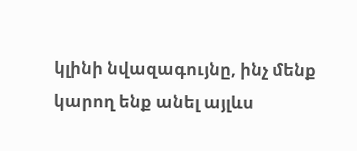կլինի նվազագույնը, ինչ մենք կարող ենք անել այլևս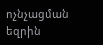ոչնչացման եզրին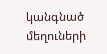կանգնած մեղուների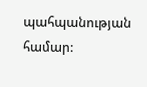պահպանության համար: